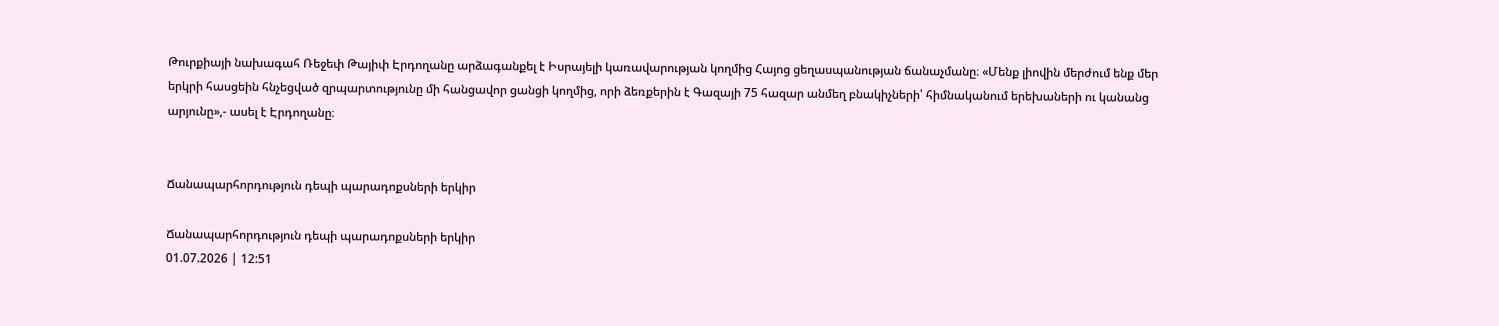Թուրքիայի նախագահ Ռեջեփ Թայիփ Էրդողանը արձագանքել է Իսրայելի կառավարության կողմից Հայոց ցեղասպանության ճանաչմանը։ «Մենք լիովին մերժում ենք մեր երկրի հասցեին հնչեցված զրպարտությունը մի հանցավոր ցանցի կողմից, որի ձեռքերին է Գազայի 75 հազար անմեղ բնակիչների՝ հիմնականում երեխաների ու կանանց արյունը»,- ասել է Էրդողանը։


Ճանապարհորդություն դեպի պարադոքսների երկիր

Ճանապարհորդություն դեպի պարադոքսների երկիր
01.07.2026 | 12:51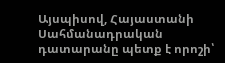Այսպիսով, Հայաստանի Սահմանադրական դատարանը պետք է որոշի՝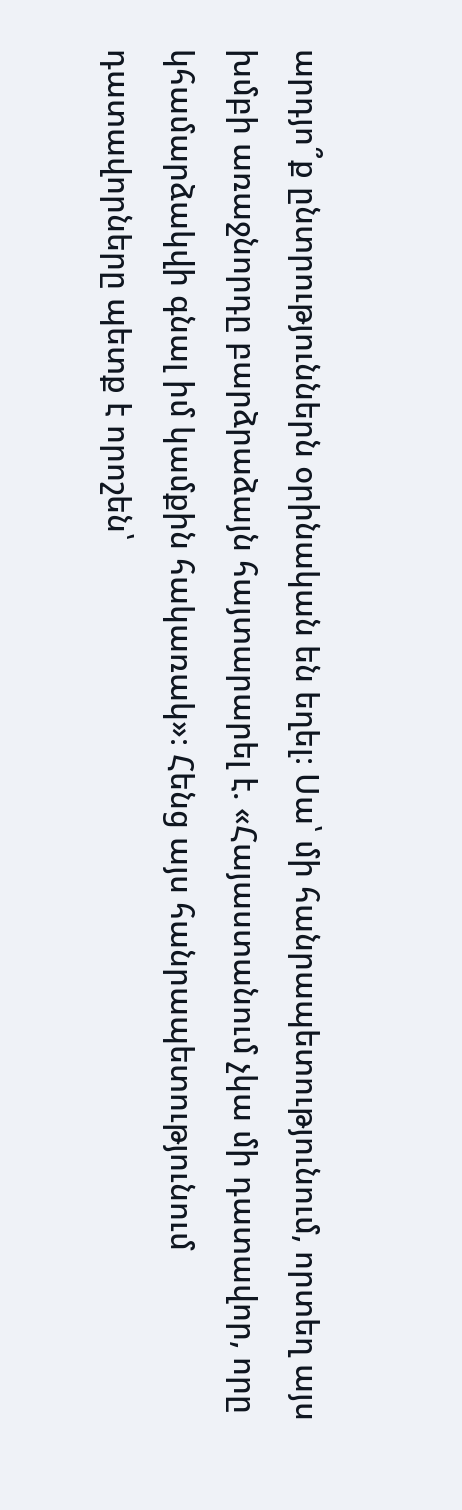արդյո՞ք ընտրություններն օրինական են եղել։ Սա՝ մի հանրապետությունում, որտեղ այս խմբի առաջնորդը բարձրաձայն հայտարարել է. «Հայաստանում չկա մի դատավոր, որը կհամարձակվի գնալ իմ կամքին հակառակ»։ Հենց այս հանրապետությունում դատավորները պետք է որոշեն՝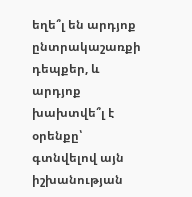եղե՞լ են արդյոք ընտրակաշառքի դեպքեր, և արդյոք խախտվե՞լ է օրենքը՝ գտնվելով այն իշխանության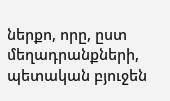ներքո, որը, ըստ մեղադրանքների, պետական բյուջեն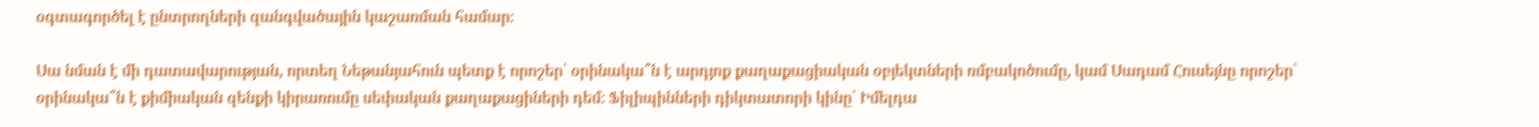օգտագործել է ընտրողների զանգվածային կաշառման համար։

Սա նման է մի դատավարության, որտեղ Նեթանյահուն պետք է որոշեր՝ օրինակա՞ն է արդյոք քաղաքացիական օբյեկտների ռմբակոծումը, կամ Սադամ Հուսեյնը որոշեր՝ օրինակա՞ն է քիմիական զենքի կիրառումը սեփական քաղաքացիների դեմ։ Ֆիլիպինների դիկտատորի կինը՝ Իմելդա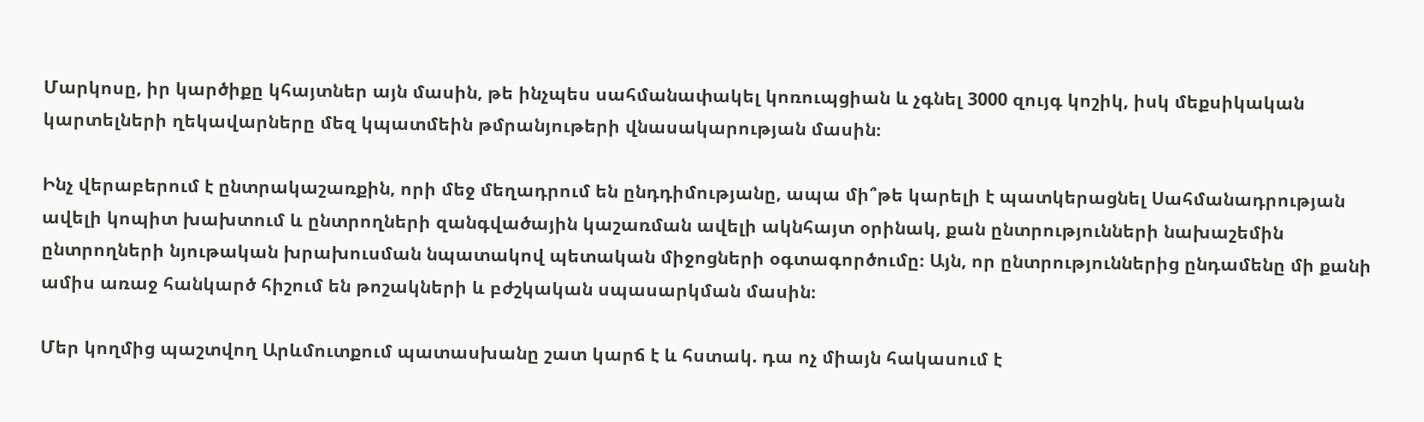Մարկոսը, իր կարծիքը կհայտներ այն մասին, թե ինչպես սահմանափակել կոռուպցիան և չգնել 3000 զույգ կոշիկ, իսկ մեքսիկական կարտելների ղեկավարները մեզ կպատմեին թմրանյութերի վնասակարության մասին։

Ինչ վերաբերում է ընտրակաշառքին, որի մեջ մեղադրում են ընդդիմությանը, ապա մի՞թե կարելի է պատկերացնել Սահմանադրության ավելի կոպիտ խախտում և ընտրողների զանգվածային կաշառման ավելի ակնհայտ օրինակ, քան ընտրությունների նախաշեմին ընտրողների նյութական խրախուսման նպատակով պետական միջոցների օգտագործումը։ Այն, որ ընտրություններից ընդամենը մի քանի ամիս առաջ հանկարծ հիշում են թոշակների և բժշկական սպասարկման մասին։

Մեր կողմից պաշտվող Արևմուտքում պատասխանը շատ կարճ է և հստակ. դա ոչ միայն հակասում է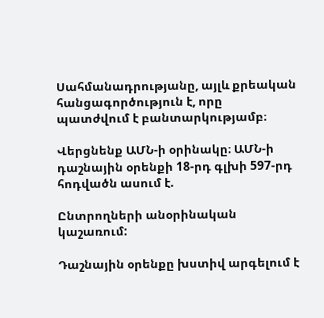Սահմանադրությանը, այլև քրեական հանցագործություն է, որը պատժվում է բանտարկությամբ։

Վերցնենք ԱՄՆ-ի օրինակը։ ԱՄՆ-ի դաշնային օրենքի 18-րդ գլխի 597-րդ հոդվածն ասում է.

Ընտրողների անօրինական կաշառում:

Դաշնային օրենքը խստիվ արգելում է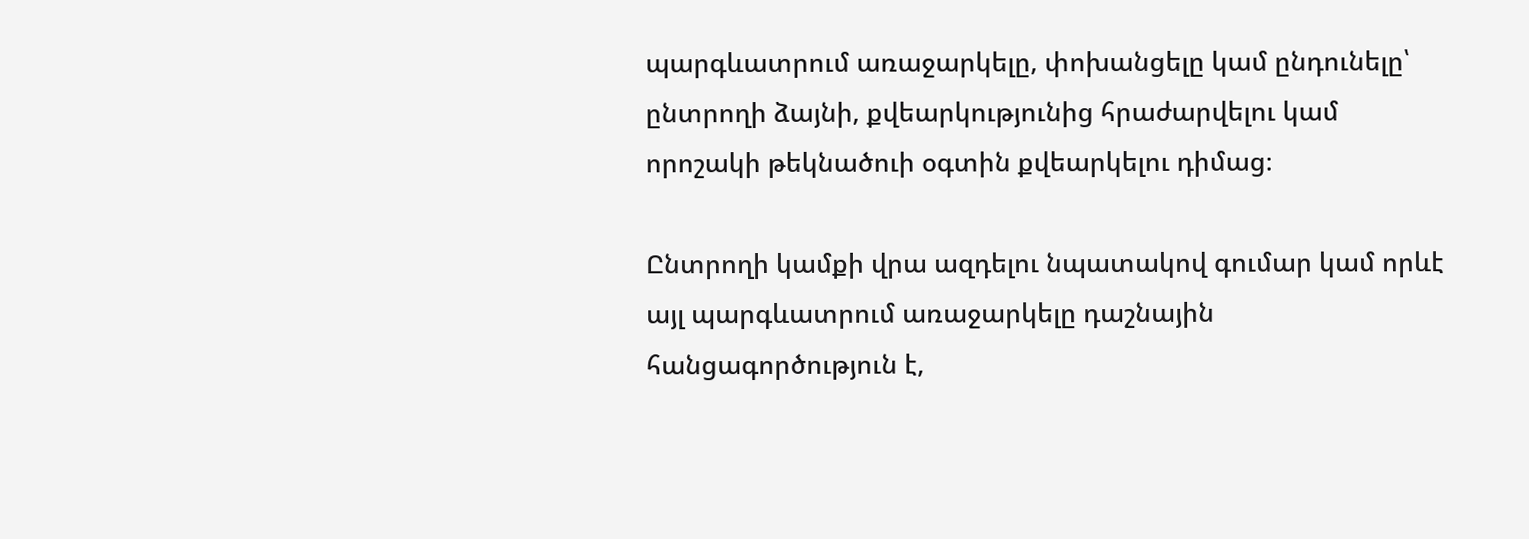պարգևատրում առաջարկելը, փոխանցելը կամ ընդունելը՝ ընտրողի ձայնի, քվեարկությունից հրաժարվելու կամ որոշակի թեկնածուի օգտին քվեարկելու դիմաց։

Ընտրողի կամքի վրա ազդելու նպատակով գումար կամ որևէ այլ պարգևատրում առաջարկելը դաշնային հանցագործություն է,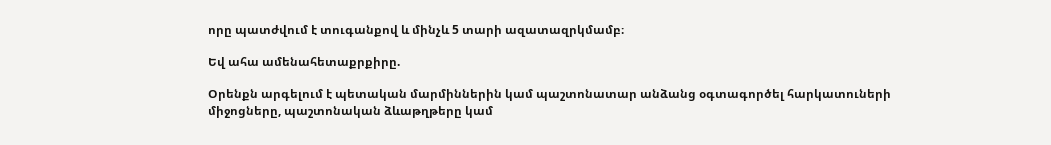որը պատժվում է տուգանքով և մինչև 5 տարի ազատազրկմամբ։

Եվ ահա ամենահետաքրքիրը.

Օրենքն արգելում է պետական մարմիններին կամ պաշտոնատար անձանց օգտագործել հարկատուների միջոցները, պաշտոնական ձևաթղթերը կամ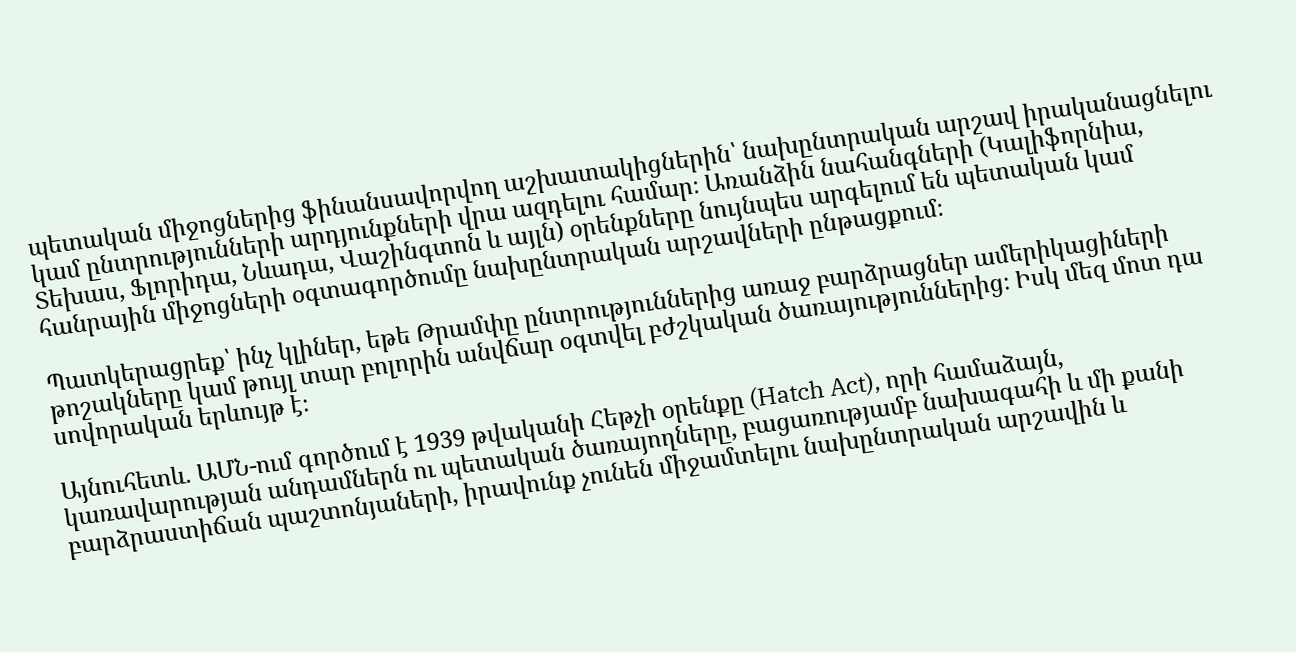պետական միջոցներից ֆինանսավորվող աշխատակիցներին՝ նախընտրական արշավ իրականացնելու կամ ընտրությունների արդյունքների վրա ազդելու համար։ Առանձին նահանգների (Կալիֆորնիա, Տեխաս, Ֆլորիդա, Նևադա, Վաշինգտոն և այլն) օրենքները նույնպես արգելում են պետական կամ հանրային միջոցների օգտագործումը նախընտրական արշավների ընթացքում։

Պատկերացրեք՝ ինչ կլիներ, եթե Թրամփը ընտրություններից առաջ բարձրացներ ամերիկացիների թոշակները կամ թույլ տար բոլորին անվճար օգտվել բժշկական ծառայություններից։ Իսկ մեզ մոտ դա սովորական երևույթ է։

Այնուհետև. ԱՄՆ-ում գործում է 1939 թվականի Հեթչի օրենքը (Hatch Act), որի համաձայն, կառավարության անդամներն ու պետական ծառայողները, բացառությամբ նախագահի և մի քանի բարձրաստիճան պաշտոնյաների, իրավունք չունեն միջամտելու նախընտրական արշավին և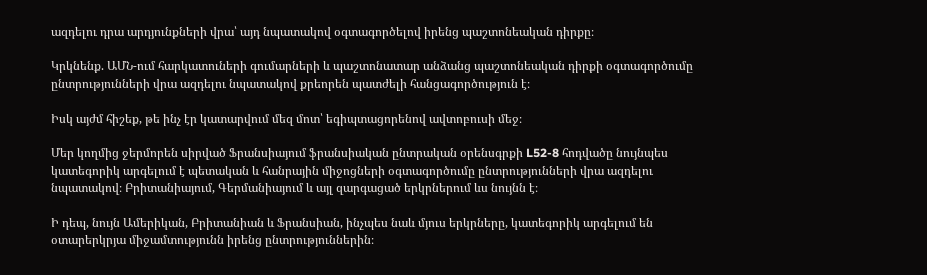ազդելու դրա արդյունքների վրա՝ այդ նպատակով օգտագործելով իրենց պաշտոնեական դիրքը։

Կրկնենք. ԱՄՆ-ում հարկատուների գումարների և պաշտոնատար անձանց պաշտոնեական դիրքի օգտագործումը ընտրությունների վրա ազդելու նպատակով քրեորեն պատժելի հանցագործություն է։

Իսկ այժմ հիշեք, թե ինչ էր կատարվում մեզ մոտ՝ եգիպտացորենով ավտոբուսի մեջ։

Մեր կողմից ջերմորեն սիրված Ֆրանսիայում ֆրանսիական ընտրական օրենսգրքի L52-8 հոդվածը նույնպես կատեգորիկ արգելում է պետական և հանրային միջոցների օգտագործումը ընտրությունների վրա ազդելու նպատակով։ Բրիտանիայում, Գերմանիայում և այլ զարգացած երկրներում ևս նույնն է։

Ի դեպ, նույն Ամերիկան, Բրիտանիան և Ֆրանսիան, ինչպես նաև մյուս երկրները, կատեգորիկ արգելում են օտարերկրյա միջամտությունն իրենց ընտրություններին։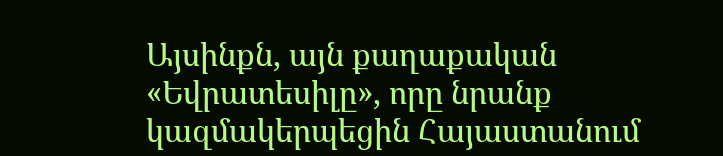Այսինքն, այն քաղաքական «Եվրատեսիլը», որը նրանք կազմակերպեցին Հայաստանում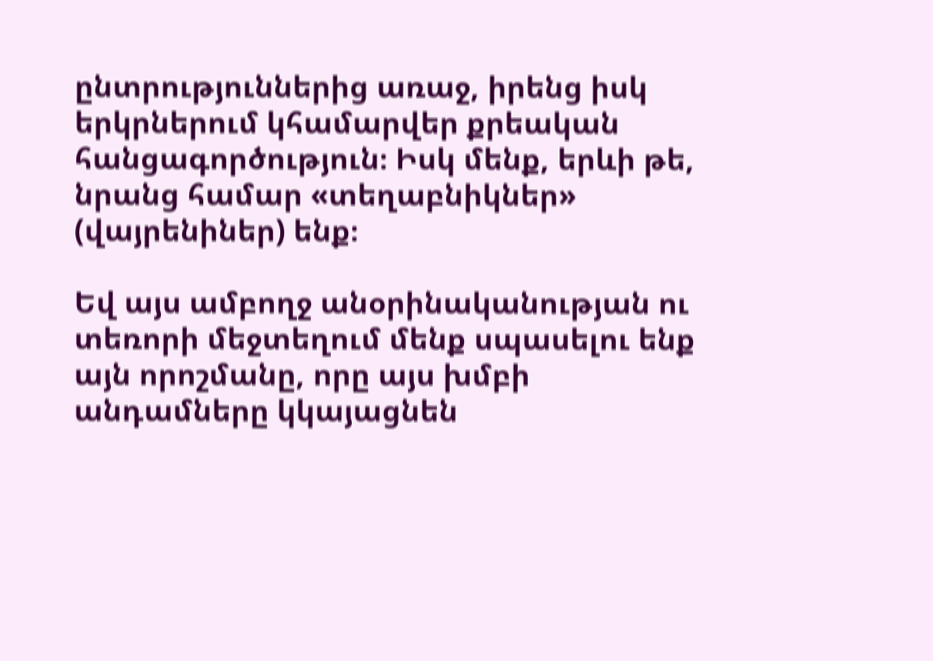ընտրություններից առաջ, իրենց իսկ երկրներում կհամարվեր քրեական հանցագործություն։ Իսկ մենք, երևի թե, նրանց համար «տեղաբնիկներ» (վայրենիներ) ենք։

Եվ այս ամբողջ անօրինականության ու տեռորի մեջտեղում մենք սպասելու ենք այն որոշմանը, որը այս խմբի անդամները կկայացնեն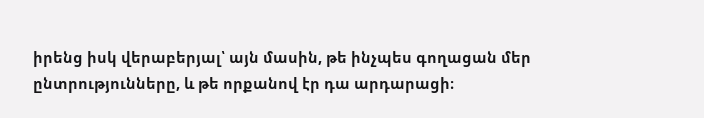իրենց իսկ վերաբերյալ՝ այն մասին, թե ինչպես գողացան մեր ընտրությունները, և թե որքանով էր դա արդարացի։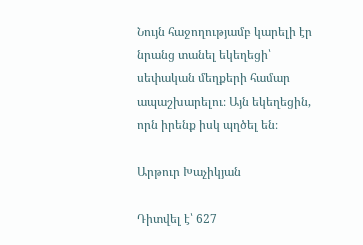Նույն հաջողությամբ կարելի էր նրանց տանել եկեղեցի՝ սեփական մեղքերի համար ապաշխարելու։ Այն եկեղեցին, որն իրենք իսկ պղծել են։

Արթուր Խաչիկյան

Դիտվել է՝ 627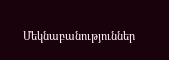Մեկնաբանություններ